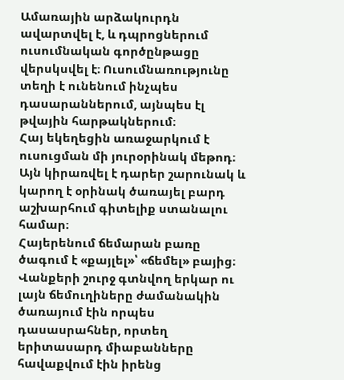Ամառային արձակուրդն ավարտվել է, և դպրոցներում ուսումնական գործընթացը վերսկսվել է։ Ուսումնառությունը տեղի է ունենում ինչպես դասարաններում, այնպես էլ թվային հարթակներում։
Հայ եկեղեցին առաջարկում է ուսուցման մի յուրօրինակ մեթոդ։ Այն կիրառվել է դարեր շարունակ և կարող է օրինակ ծառայել բարդ աշխարհում գիտելիք ստանալու համար։
Հայերենում ճեմարան բառը ծագում է «քայլել»՝ «ճեմել» բայից։ Վանքերի շուրջ գտնվող երկար ու լայն ճեմուղիները ժամանակին ծառայում էին որպես դասասրահներ, որտեղ երիտասարդ միաբանները հավաքվում էին իրենց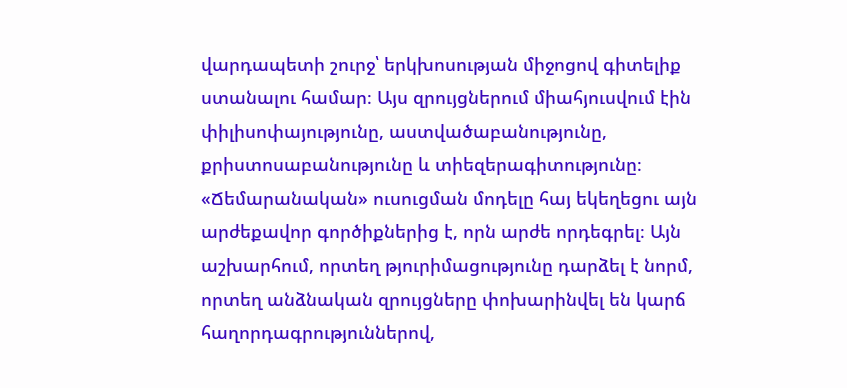վարդապետի շուրջ՝ երկխոսության միջոցով գիտելիք ստանալու համար։ Այս զրույցներում միահյուսվում էին փիլիսոփայությունը, աստվածաբանությունը, քրիստոսաբանությունը և տիեզերագիտությունը։
«Ճեմարանական» ուսուցման մոդելը հայ եկեղեցու այն արժեքավոր գործիքներից է, որն արժե որդեգրել։ Այն աշխարհում, որտեղ թյուրիմացությունը դարձել է նորմ, որտեղ անձնական զրույցները փոխարինվել են կարճ հաղորդագրություններով,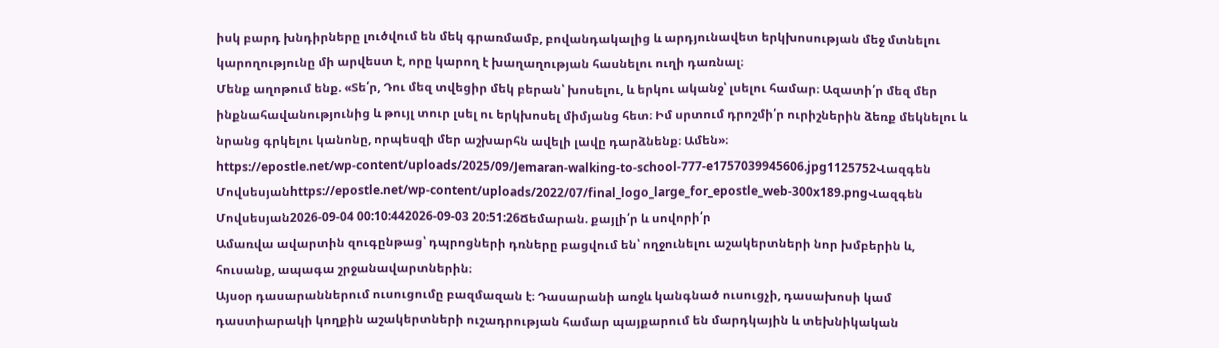իսկ բարդ խնդիրները լուծվում են մեկ գրառմամբ, բովանդակալից և արդյունավետ երկխոսության մեջ մտնելու կարողությունը մի արվեստ է, որը կարող է խաղաղության հասնելու ուղի դառնալ։
Մենք աղոթում ենք. «Տե՛ր, Դու մեզ տվեցիր մեկ բերան՝ խոսելու, և երկու ականջ՝ լսելու համար։ Ազատի՛ր մեզ մեր ինքնահավանությունից և թույլ տուր լսել ու երկխոսել միմյանց հետ։ Իմ սրտում դրոշմի՛ր ուրիշներին ձեռք մեկնելու և նրանց գրկելու կանոնը, որպեսզի մեր աշխարհն ավելի լավը դարձնենք։ Ամեն»։
https://epostle.net/wp-content/uploads/2025/09/Jemaran-walking-to-school-777-e1757039945606.jpg1125752Վազգեն Մովսեսյանhttps://epostle.net/wp-content/uploads/2022/07/final_logo_large_for_epostle_web-300x189.pngՎազգեն Մովսեսյան2026-09-04 00:10:442026-09-03 20:51:26Ճեմարան. քայլի՛ր և սովորի՛ր
Ամառվա ավարտին զուգընթաց՝ դպրոցների դռները բացվում են՝ ողջունելու աշակերտների նոր խմբերին և, հուսանք, ապագա շրջանավարտներին։
Այսօր դասարաններում ուսուցումը բազմազան է։ Դասարանի առջև կանգնած ուսուցչի, դասախոսի կամ դաստիարակի կողքին աշակերտների ուշադրության համար պայքարում են մարդկային և տեխնիկական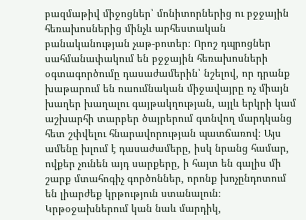բազմաթիվ միջոցներ՝ մոնիտորներից ու բջջային հեռախոսներից մինչև արհեստական բանականության չաթ-բոտեր։ Որոշ դպրոցներ սահմանափակում են բջջային հեռախոսների օգտագործումը դասաժամերին՝ նշելով, որ դրանք խաթարում են ուսումնական միջավայրը ոչ միայն խաղեր խաղալու գայթակղության, այլև երկրի կամ աշխարհի տարբեր ծայրերում գտնվող մարդկանց հետ շփվելու հնարավորության պատճառով։ Այս ամենը խլում է դասաժամերը, իսկ նրանց համար, ովքեր չունեն այդ սարքերը, ի հայտ են գալիս մի շարք մտահոգիչ գործոններ, որոնք խոչընդոտում են լիարժեք կրթություն ստանալուն։
Կրթօջախներում կան նաև մարդիկ,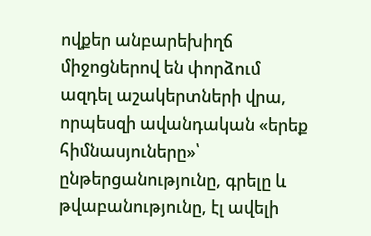ովքեր անբարեխիղճ միջոցներով են փորձում ազդել աշակերտների վրա, որպեսզի ավանդական «երեք հիմնասյուները»՝ ընթերցանությունը, գրելը և թվաբանությունը, էլ ավելի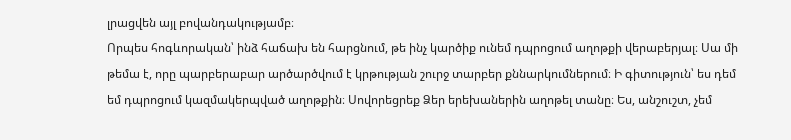լրացվեն այլ բովանդակությամբ։
Որպես հոգևորական՝ ինձ հաճախ են հարցնում, թե ինչ կարծիք ունեմ դպրոցում աղոթքի վերաբերյալ։ Սա մի թեմա է, որը պարբերաբար արծարծվում է կրթության շուրջ տարբեր քննարկումներում։ Ի գիտություն՝ ես դեմ եմ դպրոցում կազմակերպված աղոթքին։ Սովորեցրեք Ձեր երեխաներին աղոթել տանը։ Ես, անշուշտ, չեմ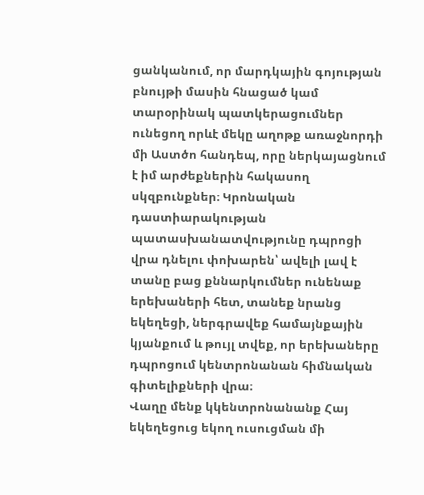ցանկանում, որ մարդկային գոյության բնույթի մասին հնացած կամ տարօրինակ պատկերացումներ ունեցող որևէ մեկը աղոթք առաջնորդի մի Աստծո հանդեպ, որը ներկայացնում է իմ արժեքներին հակասող սկզբունքներ։ Կրոնական դաստիարակության պատասխանատվությունը դպրոցի վրա դնելու փոխարեն՝ ավելի լավ է տանը բաց քննարկումներ ունենաք երեխաների հետ, տանեք նրանց եկեղեցի, ներգրավեք համայնքային կյանքում և թույլ տվեք, որ երեխաները դպրոցում կենտրոնանան հիմնական գիտելիքների վրա։
Վաղը մենք կկենտրոնանանք Հայ եկեղեցուց եկող ուսուցման մի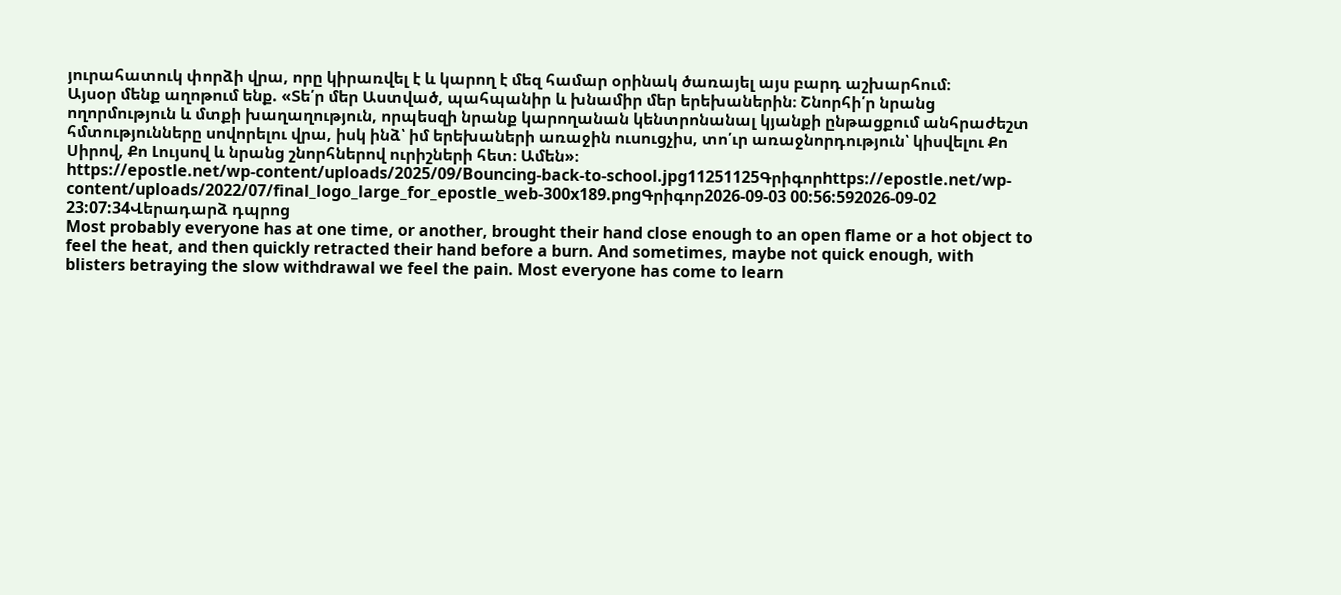յուրահատուկ փորձի վրա, որը կիրառվել է և կարող է մեզ համար օրինակ ծառայել այս բարդ աշխարհում։
Այսօր մենք աղոթում ենք. «Տե՛ր մեր Աստված, պահպանիր և խնամիր մեր երեխաներին։ Շնորհի՛ր նրանց ողորմություն և մտքի խաղաղություն, որպեսզի նրանք կարողանան կենտրոնանալ կյանքի ընթացքում անհրաժեշտ հմտությունները սովորելու վրա, իսկ ինձ՝ իմ երեխաների առաջին ուսուցչիս, տո՛ւր առաջնորդություն՝ կիսվելու Քո Սիրով, Քո Լույսով և նրանց շնորհներով ուրիշների հետ։ Ամեն»։
https://epostle.net/wp-content/uploads/2025/09/Bouncing-back-to-school.jpg11251125Գրիգորhttps://epostle.net/wp-content/uploads/2022/07/final_logo_large_for_epostle_web-300x189.pngԳրիգոր2026-09-03 00:56:592026-09-02 23:07:34Վերադարձ դպրոց
Most probably everyone has at one time, or another, brought their hand close enough to an open flame or a hot object to feel the heat, and then quickly retracted their hand before a burn. And sometimes, maybe not quick enough, with blisters betraying the slow withdrawal we feel the pain. Most everyone has come to learn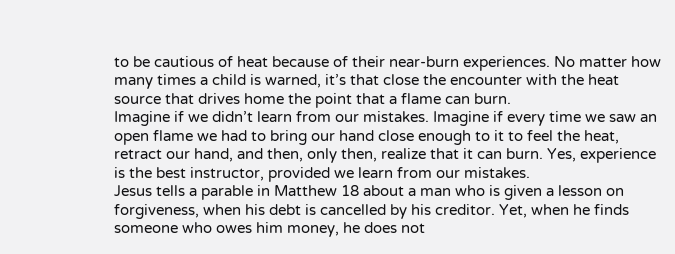to be cautious of heat because of their near-burn experiences. No matter how many times a child is warned, it’s that close the encounter with the heat source that drives home the point that a flame can burn.
Imagine if we didn’t learn from our mistakes. Imagine if every time we saw an open flame we had to bring our hand close enough to it to feel the heat, retract our hand, and then, only then, realize that it can burn. Yes, experience is the best instructor, provided we learn from our mistakes.
Jesus tells a parable in Matthew 18 about a man who is given a lesson on forgiveness, when his debt is cancelled by his creditor. Yet, when he finds someone who owes him money, he does not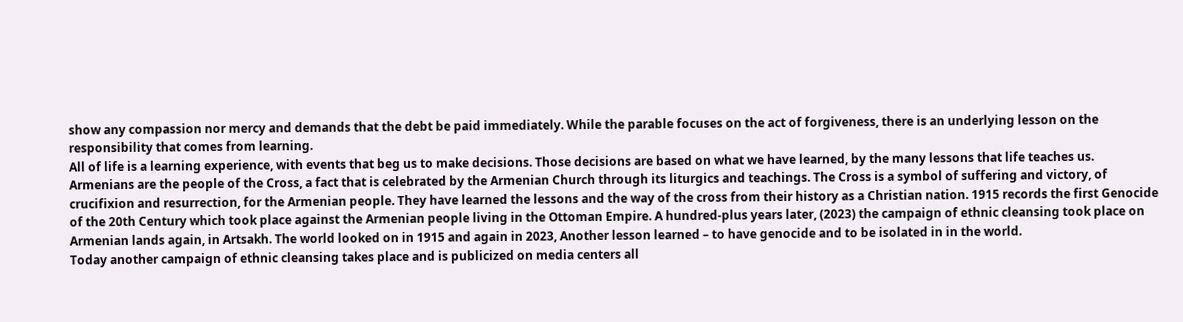show any compassion nor mercy and demands that the debt be paid immediately. While the parable focuses on the act of forgiveness, there is an underlying lesson on the responsibility that comes from learning.
All of life is a learning experience, with events that beg us to make decisions. Those decisions are based on what we have learned, by the many lessons that life teaches us.
Armenians are the people of the Cross, a fact that is celebrated by the Armenian Church through its liturgics and teachings. The Cross is a symbol of suffering and victory, of crucifixion and resurrection, for the Armenian people. They have learned the lessons and the way of the cross from their history as a Christian nation. 1915 records the first Genocide of the 20th Century which took place against the Armenian people living in the Ottoman Empire. A hundred-plus years later, (2023) the campaign of ethnic cleansing took place on Armenian lands again, in Artsakh. The world looked on in 1915 and again in 2023, Another lesson learned – to have genocide and to be isolated in in the world.
Today another campaign of ethnic cleansing takes place and is publicized on media centers all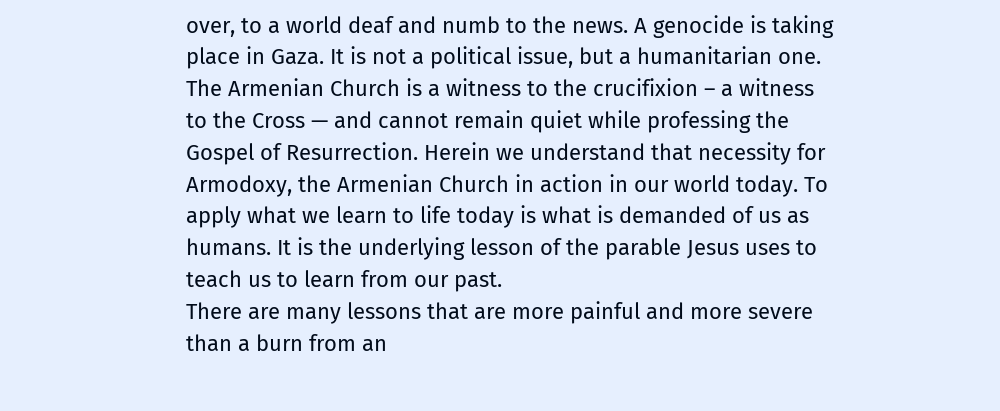over, to a world deaf and numb to the news. A genocide is taking place in Gaza. It is not a political issue, but a humanitarian one. The Armenian Church is a witness to the crucifixion – a witness to the Cross — and cannot remain quiet while professing the Gospel of Resurrection. Herein we understand that necessity for Armodoxy, the Armenian Church in action in our world today. To apply what we learn to life today is what is demanded of us as humans. It is the underlying lesson of the parable Jesus uses to teach us to learn from our past.
There are many lessons that are more painful and more severe than a burn from an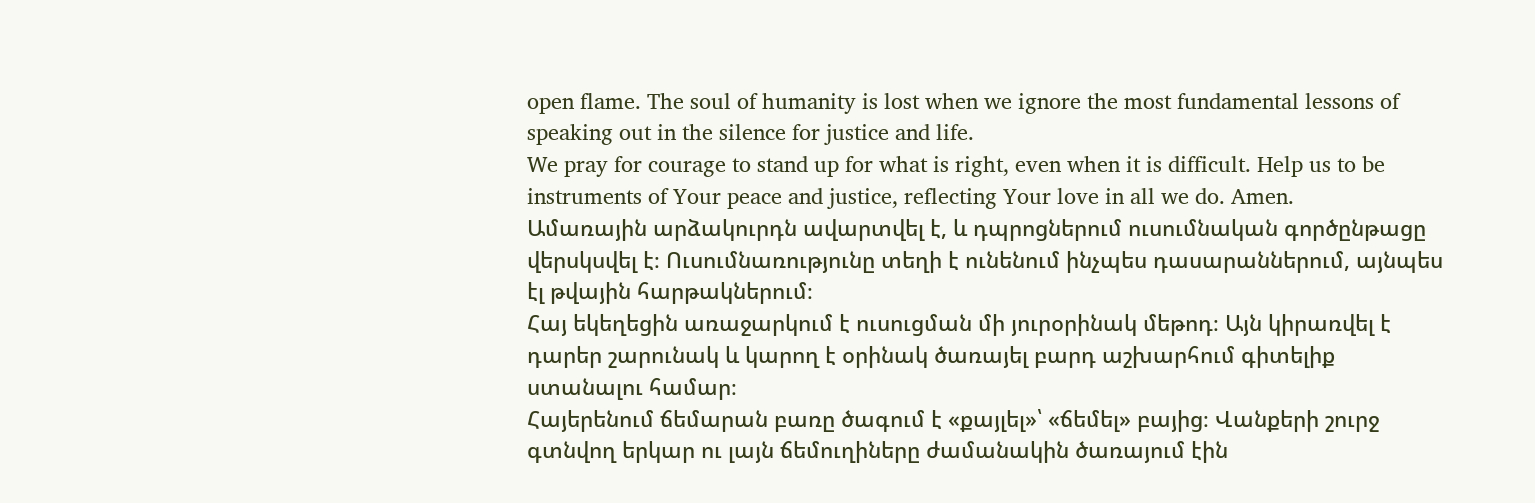open flame. The soul of humanity is lost when we ignore the most fundamental lessons of speaking out in the silence for justice and life.
We pray for courage to stand up for what is right, even when it is difficult. Help us to be instruments of Your peace and justice, reflecting Your love in all we do. Amen.
Ամառային արձակուրդն ավարտվել է, և դպրոցներում ուսումնական գործընթացը վերսկսվել է։ Ուսումնառությունը տեղի է ունենում ինչպես դասարաններում, այնպես էլ թվային հարթակներում։
Հայ եկեղեցին առաջարկում է ուսուցման մի յուրօրինակ մեթոդ։ Այն կիրառվել է դարեր շարունակ և կարող է օրինակ ծառայել բարդ աշխարհում գիտելիք ստանալու համար։
Հայերենում ճեմարան բառը ծագում է «քայլել»՝ «ճեմել» բայից։ Վանքերի շուրջ գտնվող երկար ու լայն ճեմուղիները ժամանակին ծառայում էին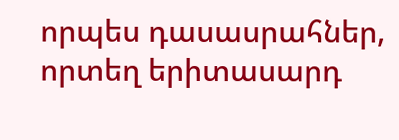որպես դասասրահներ, որտեղ երիտասարդ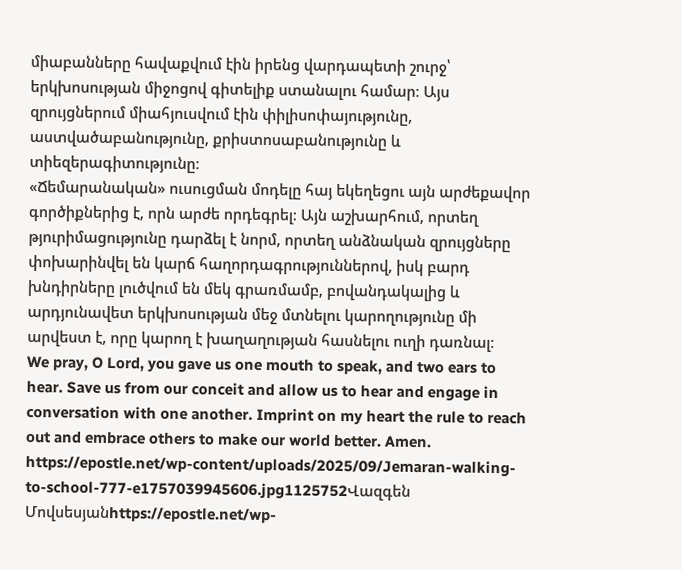միաբանները հավաքվում էին իրենց վարդապետի շուրջ՝ երկխոսության միջոցով գիտելիք ստանալու համար։ Այս զրույցներում միահյուսվում էին փիլիսոփայությունը, աստվածաբանությունը, քրիստոսաբանությունը և տիեզերագիտությունը։
«Ճեմարանական» ուսուցման մոդելը հայ եկեղեցու այն արժեքավոր գործիքներից է, որն արժե որդեգրել։ Այն աշխարհում, որտեղ թյուրիմացությունը դարձել է նորմ, որտեղ անձնական զրույցները փոխարինվել են կարճ հաղորդագրություններով, իսկ բարդ խնդիրները լուծվում են մեկ գրառմամբ, բովանդակալից և արդյունավետ երկխոսության մեջ մտնելու կարողությունը մի արվեստ է, որը կարող է խաղաղության հասնելու ուղի դառնալ։
We pray, O Lord, you gave us one mouth to speak, and two ears to hear. Save us from our conceit and allow us to hear and engage in conversation with one another. Imprint on my heart the rule to reach out and embrace others to make our world better. Amen.
https://epostle.net/wp-content/uploads/2025/09/Jemaran-walking-to-school-777-e1757039945606.jpg1125752Վազգեն Մովսեսյանhttps://epostle.net/wp-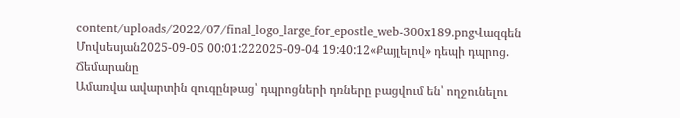content/uploads/2022/07/final_logo_large_for_epostle_web-300x189.pngՎազգեն Մովսեսյան2025-09-05 00:01:222025-09-04 19:40:12«Քայլելով» դեպի դպրոց. Ճեմարանը
Ամառվա ավարտին զուգընթաց՝ դպրոցների դռները բացվում են՝ ողջունելու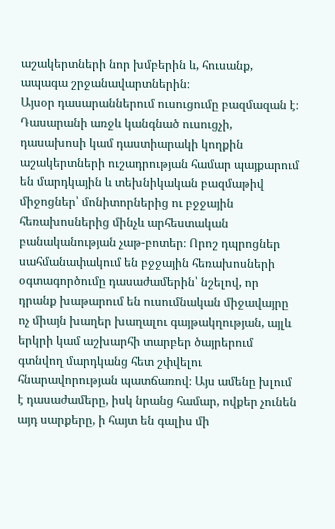աշակերտների նոր խմբերին և, հուսանք, ապագա շրջանավարտներին։
Այսօր դասարաններում ուսուցումը բազմազան է։ Դասարանի առջև կանգնած ուսուցչի, դասախոսի կամ դաստիարակի կողքին աշակերտների ուշադրության համար պայքարում են մարդկային և տեխնիկական բազմաթիվ միջոցներ՝ մոնիտորներից ու բջջային հեռախոսներից մինչև արհեստական բանականության չաթ-բոտեր։ Որոշ դպրոցներ սահմանափակում են բջջային հեռախոսների օգտագործումը դասաժամերին՝ նշելով, որ դրանք խաթարում են ուսումնական միջավայրը ոչ միայն խաղեր խաղալու գայթակղության, այլև երկրի կամ աշխարհի տարբեր ծայրերում գտնվող մարդկանց հետ շփվելու հնարավորության պատճառով։ Այս ամենը խլում է դասաժամերը, իսկ նրանց համար, ովքեր չունեն այդ սարքերը, ի հայտ են գալիս մի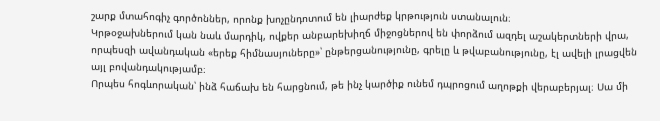շարք մտահոգիչ գործոններ, որոնք խոչընդոտում են լիարժեք կրթություն ստանալուն։
Կրթօջախներում կան նաև մարդիկ, ովքեր անբարեխիղճ միջոցներով են փորձում ազդել աշակերտների վրա, որպեսզի ավանդական «երեք հիմնասյուները»՝ ընթերցանությունը, գրելը և թվաբանությունը, էլ ավելի լրացվեն այլ բովանդակությամբ։
Որպես հոգևորական՝ ինձ հաճախ են հարցնում, թե ինչ կարծիք ունեմ դպրոցում աղոթքի վերաբերյալ։ Սա մի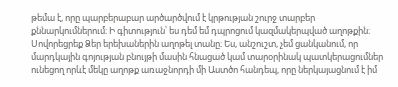թեմա է, որը պարբերաբար արծարծվում է կրթության շուրջ տարբեր քննարկումներում։ Ի գիտություն՝ ես դեմ եմ դպրոցում կազմակերպված աղոթքին։ Սովորեցրեք Ձեր երեխաներին աղոթել տանը։ Ես, անշուշտ, չեմ ցանկանում, որ մարդկային գոյության բնույթի մասին հնացած կամ տարօրինակ պատկերացումներ ունեցող որևէ մեկը աղոթք առաջնորդի մի Աստծո հանդեպ, որը ներկայացնում է իմ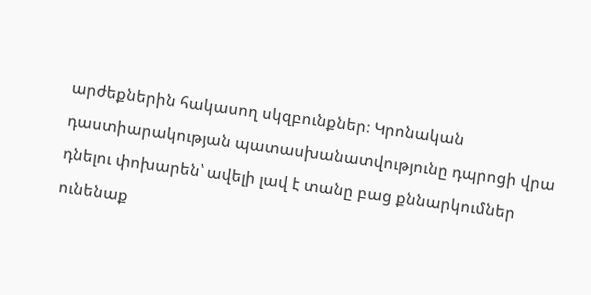արժեքներին հակասող սկզբունքներ։ Կրոնական դաստիարակության պատասխանատվությունը դպրոցի վրա դնելու փոխարեն՝ ավելի լավ է տանը բաց քննարկումներ ունենաք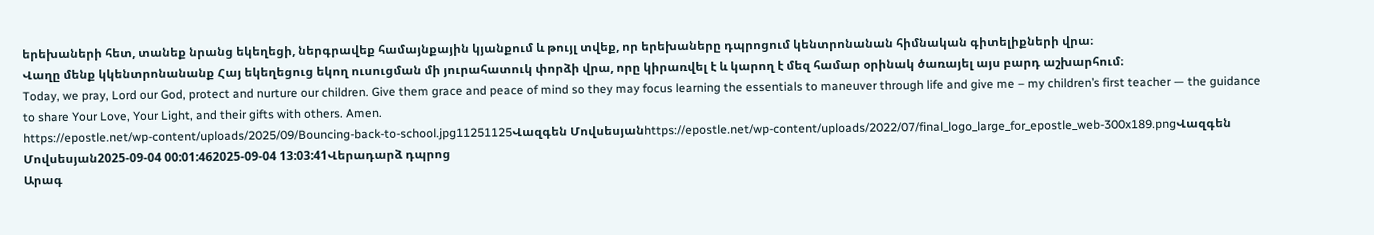երեխաների հետ, տանեք նրանց եկեղեցի, ներգրավեք համայնքային կյանքում և թույլ տվեք, որ երեխաները դպրոցում կենտրոնանան հիմնական գիտելիքների վրա։
Վաղը մենք կկենտրոնանանք Հայ եկեղեցուց եկող ուսուցման մի յուրահատուկ փորձի վրա, որը կիրառվել է և կարող է մեզ համար օրինակ ծառայել այս բարդ աշխարհում։
Today, we pray, Lord our God, protect and nurture our children. Give them grace and peace of mind so they may focus learning the essentials to maneuver through life and give me – my children’s first teacher — the guidance to share Your Love, Your Light, and their gifts with others. Amen.
https://epostle.net/wp-content/uploads/2025/09/Bouncing-back-to-school.jpg11251125Վազգեն Մովսեսյանhttps://epostle.net/wp-content/uploads/2022/07/final_logo_large_for_epostle_web-300x189.pngՎազգեն Մովսեսյան2025-09-04 00:01:462025-09-04 13:03:41Վերադարձ դպրոց
Արագ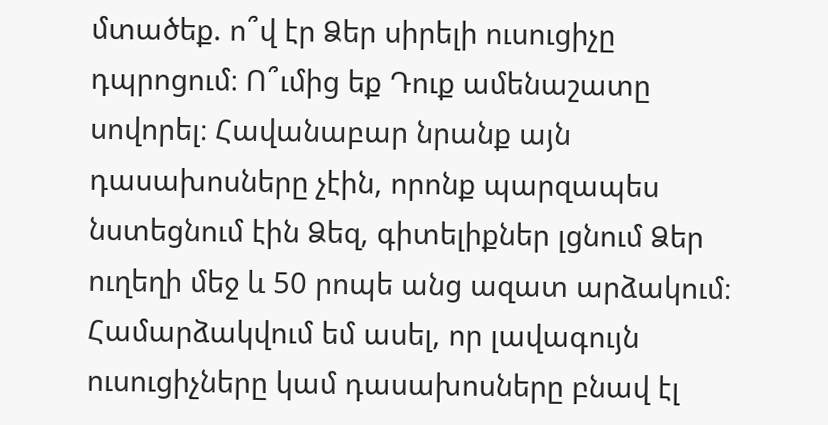մտածեք. ո՞վ էր Ձեր սիրելի ուսուցիչը դպրոցում։ Ո՞ւմից եք Դուք ամենաշատը սովորել։ Հավանաբար նրանք այն դասախոսները չէին, որոնք պարզապես նստեցնում էին Ձեզ, գիտելիքներ լցնում Ձեր ուղեղի մեջ և 50 րոպե անց ազատ արձակում։ Համարձակվում եմ ասել, որ լավագույն ուսուցիչները կամ դասախոսները բնավ էլ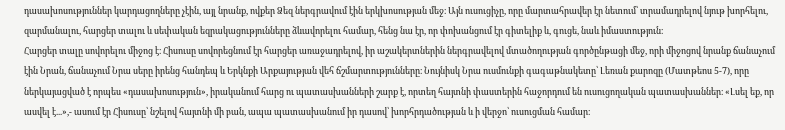դասախոսություններ կարդացողները չէին, այլ նրանք, ովքեր Ձեզ ներգրավում էին երկխոսության մեջ։ Այն ուսուցիչը, որը մարտահրավեր էր նետում՝ տրամադրելով նյութ խորհելու, զարմանալու, հարցեր տալու և սեփական եզրակացությունները ձևավորելու համար, հենց նա էր, որ փոխանցում էր գիտելիք և, գուցե, նաև իմաստություն։
Հարցեր տալը սովորելու միջոց է։ Հիսուսը սովորեցնում էր հարցեր առաջադրելով, իր աշակերտներին ներգրավելով մտածողության գործընթացի մեջ, որի միջոցով նրանք ճանաչում էին Նրան, ճանաչում Նրա սերը իրենց հանդեպ և Երկնքի Արքայության վեհ ճշմարտությունները։ Նույնիսկ Նրա ուսմունքի գագաթնակետը՝ Լեռան քարոզը (Մատթեոս 5-7), որը ներկայացված է որպես «դասախոսություն», իրականում հարց ու պատասխանների շարք է, որտեղ հայտնի փաստերին հաջորդում են ուսուցողական պատասխաններ։ «Լսել եք, որ ասվել է...»,- ասում էր Հիսուսը՝ նշելով հայտնի մի բան, ապա պատասխանում իր դասով՝ խորհրդածության և ի վերջո՝ ուսուցման համար։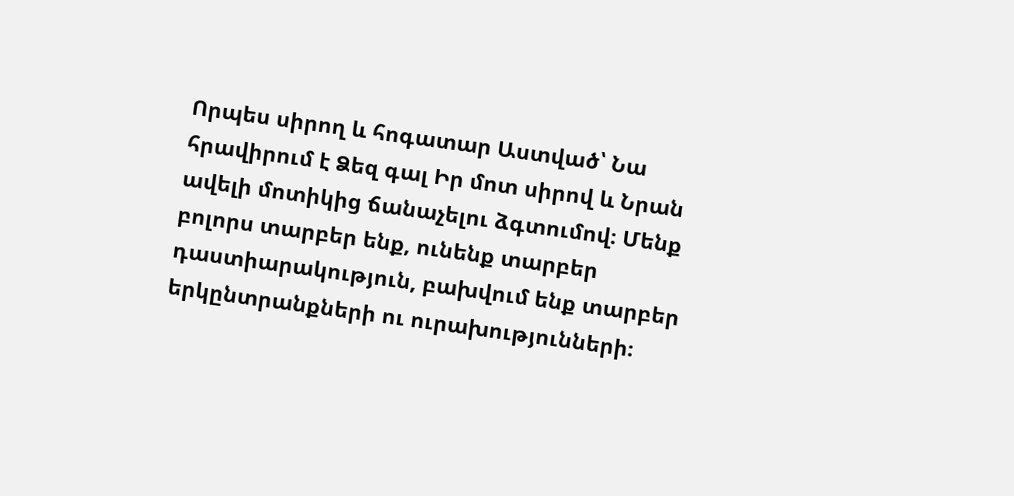Որպես սիրող և հոգատար Աստված՝ Նա հրավիրում է Ձեզ գալ Իր մոտ սիրով և Նրան ավելի մոտիկից ճանաչելու ձգտումով։ Մենք բոլորս տարբեր ենք, ունենք տարբեր դաստիարակություն, բախվում ենք տարբեր երկընտրանքների ու ուրախությունների։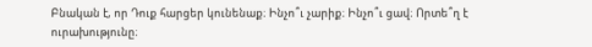Բնական է, որ Դուք հարցեր կունենաք։ Ինչո՞ւ չարիք։ Ինչո՞ւ ցավ։ Որտե՞ղ է ուրախությունը։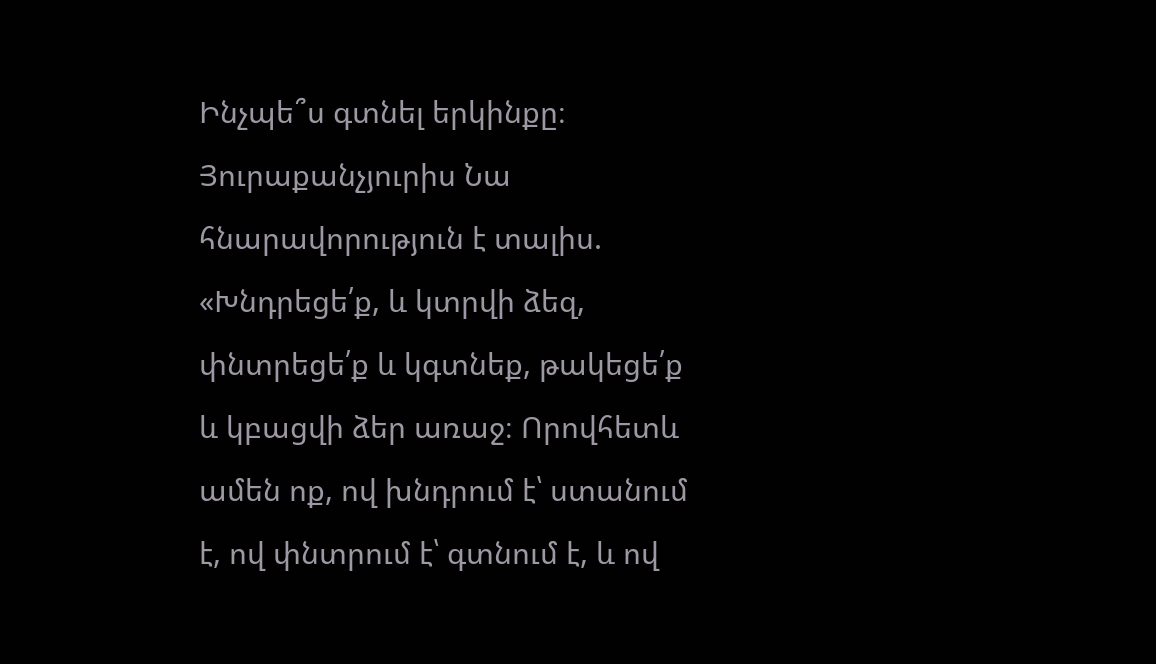Ինչպե՞ս գտնել երկինքը։ Յուրաքանչյուրիս Նա հնարավորություն է տալիս. «Խնդրեցե՛ք, և կտրվի ձեզ, փնտրեցե՛ք և կգտնեք, թակեցե՛ք և կբացվի ձեր առաջ։ Որովհետև ամեն ոք, ով խնդրում է՝ ստանում է, ով փնտրում է՝ գտնում է, և ով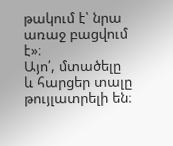թակում է՝ նրա առաջ բացվում է»։
Այո՛, մտածելը և հարցեր տալը թույլատրելի են։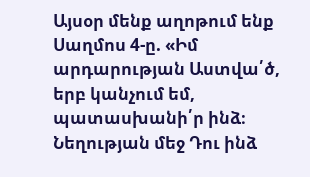Այսօր մենք աղոթում ենք Սաղմոս 4-ը. «Իմ արդարության Աստվա՛ծ, երբ կանչում եմ, պատասխանի՛ր ինձ։ Նեղության մեջ Դու ինձ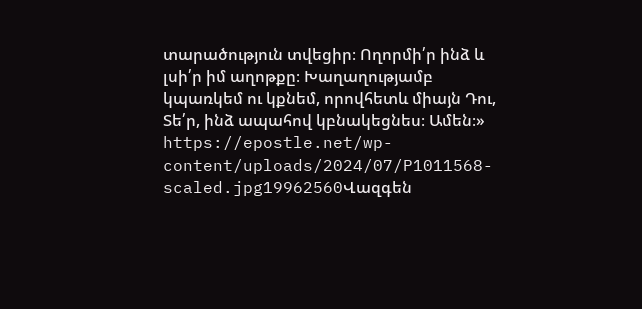տարածություն տվեցիր։ Ողորմի՛ր ինձ և լսի՛ր իմ աղոթքը։ Խաղաղությամբ կպառկեմ ու կքնեմ, որովհետև միայն Դու, Տե՛ր, ինձ ապահով կբնակեցնես։ Ամեն։»
https://epostle.net/wp-content/uploads/2024/07/P1011568-scaled.jpg19962560Վազգեն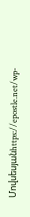Մովսեսյանhttps://epostle.net/wp-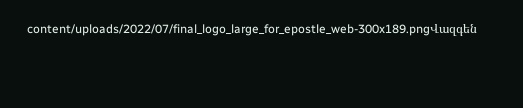content/uploads/2022/07/final_logo_large_for_epostle_web-300x189.pngՎազգեն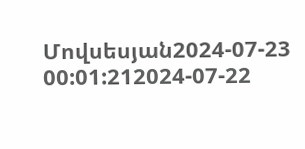Մովսեսյան2024-07-23 00:01:212024-07-22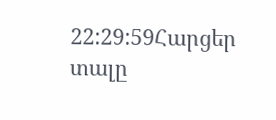22:29:59Հարցեր տալը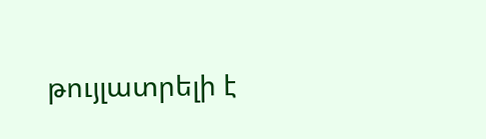թույլատրելի է